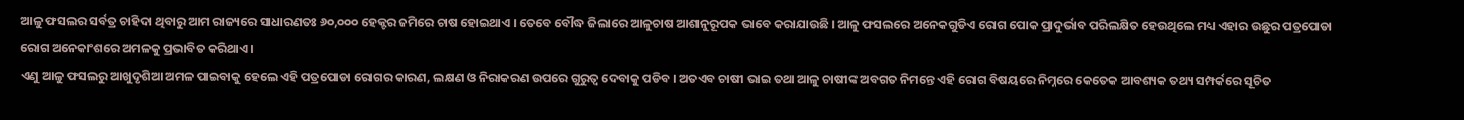ଆଳୁ ଫସଲର ସର୍ବତ୍ର ଚାହିଦା ଥିବାରୁ ଆମ ରାଜ୍ୟରେ ସାଧାରଣତଃ ୬୦,୦୦୦ ହେକ୍ଟର ଜମିରେ ଚାଷ ହୋଇଥାଏ । ତେବେ ବୌଦ୍ଧ ଜିଲାରେ ଆଳୁଚାଷ ଆଶାନୁରୂପକ ଭାବେ କରାଯାଉଛି । ଆଳୁ ଫସଲରେ ଅନେକଗୁଡିଏ ରୋଗ ପୋକ ପ୍ରାଦୁର୍ଭାବ ପରିଲକ୍ଷିତ ହେଉଥିଲେ ମଧ୍ୟ ଏହାର ଉଛୁର ପତ୍ରପୋଡା ରୋଗ ଅନେକାଂଶରେ ଅମଳକୁ ପ୍ରଭାବିତ କରିଥାଏ ।
ଏଣୁ ଆଳୁ ଫସଲରୁ ଆଖୁଦୃଶିଆ ଅମଳ ପାଇବାକୁ ହେଲେ ଏହି ପତ୍ରପୋଡା ରୋଗର କାରଣ, ଲକ୍ଷଣ ଓ ନିରାକରଣ ଉପରେ ଗୁରୁତ୍ଵ ଦେବାକୁ ପଡିବ । ଅତଏବ ଚାଷୀ ଭାଇ ତଥା ଆଳୁ ଚାଷୀଙ୍କ ଅବଗତ ନିମନ୍ତେ ଏହି ରୋଗ ବିଷୟରେ ନିମ୍ନରେ କେତେକ ଆବଶ୍ୟକ ତଥ୍ୟ ସମ୍ପର୍କରେ ସୂଚିତ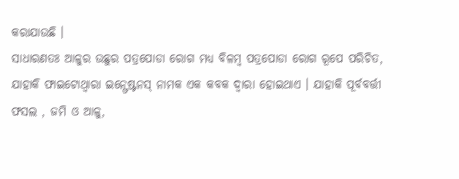କରାଯାଉଛି ।
ସାଧାରଣତଃ ଆଳୁର ଉଛୁର ପତ୍ରପୋଡା ରୋଗ ମଧ୍ୟ ବିଳମ୍ବ ପତ୍ରପୋଡା ରୋଗ ରୂପେ ପରିଚିତ, ଯାହାକି ଫାଇଟୋଥ୍ୱାରା ଇନ୍ଫେଷ୍ଟନସ୍ ନାମକ ଏକ କବକ ଦ୍ଵାରା ହୋଇଥାଏ । ଯାହାକି ପୂର୍ବବର୍ତ୍ତୀ ଫସଲ , ଜମି ଓ ଆଳୁ,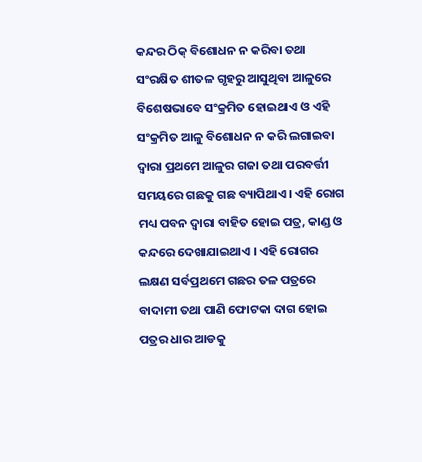କନ୍ଦର ଠିକ୍ ବିଶୋଧନ ନ କରିବା ତଥା ସଂରକ୍ଷିତ ଶୀତଳ ଗୃହରୁ ଆସୁଥିବା ଆଳୁରେ ବିଶେଷଭାବେ ସଂକ୍ରମିତ ହୋଇଥାଏ ଓ ଏହି ସଂକ୍ରମିତ ଆଳୁ ବିଶୋଧନ ନ କରି ଲଗାଇବା ଦ୍ଵାରା ପ୍ରଥମେ ଆଳୁର ଗଜା ତଥା ପରବର୍ତ୍ତୀ ସମୟରେ ଗଛକୁ ଗଛ ବ୍ୟାପିଥାଏ । ଏହି ରୋଗ ମଧ୍ୟ ପବନ ଦ୍ଵାରା ବାହିତ ହୋଇ ପତ୍ର, କାଣ୍ଡ ଓ କନ୍ଦରେ ଦେଖାଯାଇଥାଏ । ଏହି ରୋଗର ଲକ୍ଷଣ ସର୍ବପ୍ରଥମେ ଗଛର ତଳ ପତ୍ରରେ ବାଦାମୀ ତଥା ପାଣି ଫୋଟକା ଦାଗ ହୋଇ ପତ୍ରର ଧାର ଆଡକୁ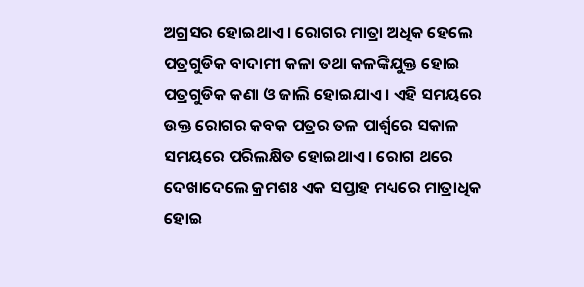ଅଗ୍ରସର ହୋଇଥାଏ । ରୋଗର ମାତ୍ରା ଅଧିକ ହେଲେ ପତ୍ରଗୁଡିକ ବାଦାମୀ କଳା ତଥା କଳଙ୍କିଯୁକ୍ତ ହୋଇ ପତ୍ରଗୁଡିକ କଣା ଓ ଜାଲି ହୋଇଯାଏ । ଏହି ସମୟରେ ଉକ୍ତ ରୋଗର କବକ ପତ୍ରର ତଳ ପାର୍ଶ୍ଵରେ ସକାଳ ସମୟରେ ପରିଲକ୍ଷିତ ହୋଇଥାଏ । ରୋଗ ଥରେ ଦେଖାଦେଲେ କ୍ରମଶଃ ଏକ ସପ୍ତାହ ମଧ୍ୟରେ ମାତ୍ରାଧିକ ହୋଇ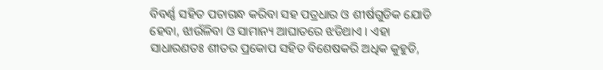ବିବର୍ଣ୍ଣ ସହିତ ପଚାଗନ୍ଧ କରିବା ସହ ପତ୍ରଧାର ଓ ଶୀର୍ଷଗୁଡିକ ଯୋଡି ହେବା, ଝାଉଁଳିବା ଓ ସାମାନ୍ୟ ଆଘାତରେ ଝଡିଥାଏ । ଏହା ସାଧାରଣତଃ ଶୀତର ପ୍ରକୋପ ସହିତ ବିଶେଷକରି ଅଧିକ କୁହୁଡି,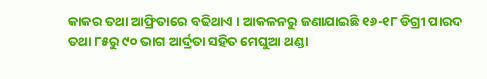କାକର ତଥା ଆଫ୍ରିତାରେ ବଢିଥାଏ । ଆକଳନରୁ ଜଣାଯାଇଛି ୧୬-୧୮ ଡିଗ୍ରୀ ପାରଦ ତଥା ୮୫ରୁ ୯୦ ଭାଗ ଆର୍ଦ୍ରତା ସହିତ ମେଘୁଆ ଥଣ୍ଡା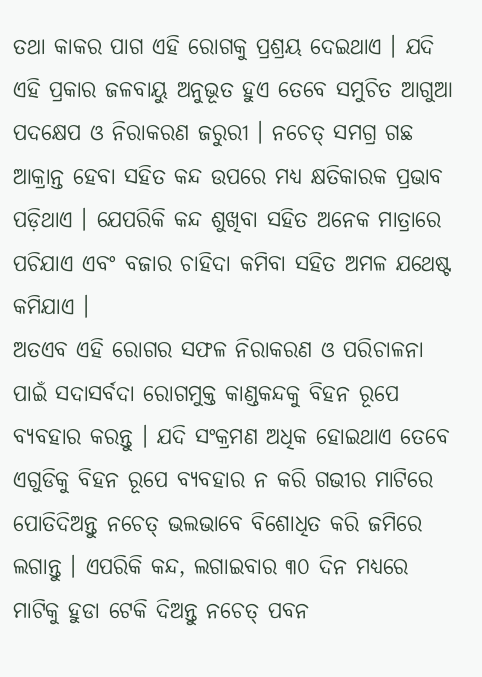ତଥା କାକର ପାଗ ଏହି ରୋଗକୁ ପ୍ରଶ୍ରୟ ଦେଇଥାଏ । ଯଦି ଏହି ପ୍ରକାର ଜଳବାୟୁ ଅନୁଭୂତ ହୁଏ ତେବେ ସମୁଚିତ ଆଗୁଆ ପଦକ୍ଷେପ ଓ ନିରାକରଣ ଜରୁରୀ । ନଚେତ୍ ସମଗ୍ର ଗଛ ଆକ୍ରାନ୍ତ ହେବା ସହିତ କନ୍ଦ ଉପରେ ମଧ୍ୟ କ୍ଷତିକାରକ ପ୍ରଭାବ ପଡ଼ିଥାଏ । ଯେପରିକି କନ୍ଦ ଶୁଖିବା ସହିତ ଅନେକ ମାତ୍ରାରେ ପଚିଯାଏ ଏବଂ ବଜାର ଚାହିଦା କମିବା ସହିତ ଅମଳ ଯଥେଷ୍ଟ କମିଯାଏ ।
ଅତଏବ ଏହି ରୋଗର ସଫଳ ନିରାକରଣ ଓ ପରିଚାଳନା ପାଇଁ ସଦାସର୍ବଦା ରୋଗମୁକ୍ତ କାଣ୍ଡକନ୍ଦକୁ ବିହନ ରୂପେ ବ୍ୟବହାର କରନ୍ତୁ । ଯଦି ସଂକ୍ରମଣ ଅଧିକ ହୋଇଥାଏ ତେବେ ଏଗୁଡିକୁ ବିହନ ରୂପେ ବ୍ୟବହାର ନ କରି ଗଭୀର ମାଟିରେ ପୋତିଦିଅନ୍ତୁ ନଚେତ୍ ଭଲଭାବେ ବିଶୋଧିତ କରି ଜମିରେ ଲଗାନ୍ତୁ । ଏପରିକି କନ୍ଦ, ଲଗାଇବାର ୩୦ ଦିନ ମଧ୍ୟରେ ମାଟିକୁ ହୁଡା ଟେକି ଦିଅନ୍ତୁ ନଚେତ୍ ପବନ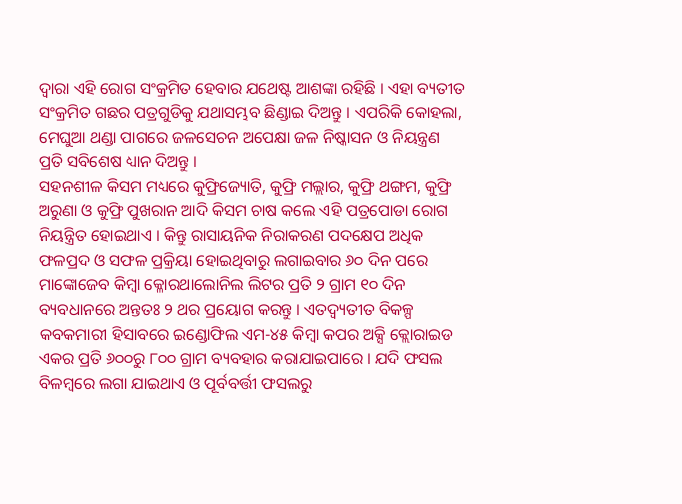ଦ୍ଵାରା ଏହି ରୋଗ ସଂକ୍ରମିତ ହେବାର ଯଥେଷ୍ଟ ଆଶଙ୍କା ରହିଛି । ଏହା ବ୍ୟତୀତ ସଂକ୍ରମିତ ଗଛର ପତ୍ରଗୁଡିକୁ ଯଥାସମ୍ଭବ ଛିଣ୍ଡାଇ ଦିଅନ୍ତୁ । ଏପରିକି କୋହଲା, ମେଘୁଆ ଥଣ୍ଡା ପାଗରେ ଜଳସେଚନ ଅପେକ୍ଷା ଜଳ ନିଷ୍କାସନ ଓ ନିୟନ୍ତ୍ରଣ ପ୍ରତି ସବିଶେଷ ଧ୍ୟାନ ଦିଅନ୍ତୁ ।
ସହନଶୀଳ କିସମ ମଧ୍ୟରେ କୁଫ୍ରିଜ୍ୟୋତି, କୁଫ୍ରି ମଲ୍ଲାର, କୁଫ୍ରି ଥଙ୍ଗମ, କୁଫ୍ରି ଅରୁଣା ଓ କୁଫ୍ରି ପୁଖରାନ ଆଦି କିସମ ଚାଷ କଲେ ଏହି ପତ୍ରପୋଡା ରୋଗ ନିୟନ୍ତ୍ରିତ ହୋଇଥାଏ । କିନ୍ତୁ ରାସାୟନିକ ନିରାକରଣ ପଦକ୍ଷେପ ଅଧିକ ଫଳପ୍ରଦ ଓ ସଫଳ ପ୍ରକ୍ରିୟା ହୋଇଥିବାରୁ ଲଗାଇବାର ୬୦ ଦିନ ପରେ ମାଙ୍କୋଜେବ କିମ୍ବା କ୍ଳୋରଥାଲୋନିଲ ଲିଟର ପ୍ରତି ୨ ଗ୍ରାମ ୧୦ ଦିନ ବ୍ୟବଧାନରେ ଅନ୍ତତଃ ୨ ଥର ପ୍ରୟୋଗ କରନ୍ତୁ । ଏତଦ୍ବ୍ୟତୀତ ବିକଳ୍ପ କବକମାରୀ ହିସାବରେ ଇଣ୍ଡୋଫିଲ ଏମ-୪୫ କିମ୍ବା କପର ଅକ୍ସି କ୍ଲୋରାଇଡ ଏକର ପ୍ରତି ୬୦୦ରୁ ୮୦୦ ଗ୍ରାମ ବ୍ୟବହାର କରାଯାଇପାରେ । ଯଦି ଫସଲ ବିଳମ୍ବରେ ଲଗା ଯାଇଥାଏ ଓ ପୂର୍ବବର୍ତ୍ତୀ ଫସଲରୁ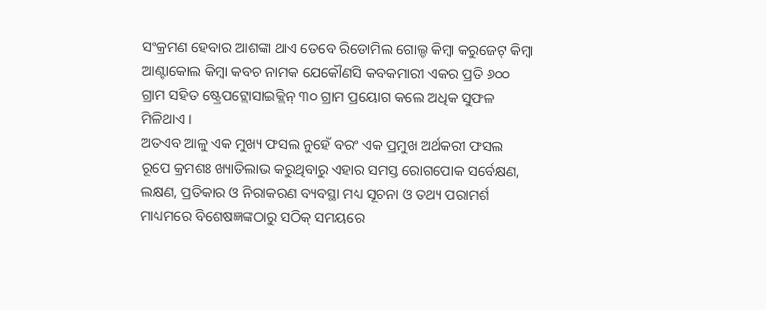ସଂକ୍ରମଣ ହେବାର ଆଶଙ୍କା ଥାଏ ତେବେ ରିଡୋମିଲ ଗୋଲ୍ଡ କିମ୍ବା କରୁଜେଟ୍ କିମ୍ବା ଆଣ୍ଟାକୋଲ କିମ୍ବା କବଚ ନାମକ ଯେକୌଣସି କବକମାରୀ ଏକର ପ୍ରତି ୬୦୦ ଗ୍ରାମ ସହିତ ଷ୍ଟ୍ରେପଟ୍ଲୋସାଇକ୍ଲିନ୍ ୩୦ ଗ୍ରାମ ପ୍ରୟୋଗ କଲେ ଅଧିକ ସୁଫଳ ମିଳିଥାଏ ।
ଅତଏବ ଆଳୁ ଏକ ମୁଖ୍ୟ ଫସଲ ନୁହେଁ ବରଂ ଏକ ପ୍ରମୁଖ ଅର୍ଥକରୀ ଫସଲ ରୂପେ କ୍ରମଶଃ ଖ୍ୟାତିଲାଭ କରୁଥିବାରୁ ଏହାର ସମସ୍ତ ରୋଗପୋକ ସର୍ବେକ୍ଷଣ, ଲକ୍ଷଣ, ପ୍ରତିକାର ଓ ନିରାକରଣ ବ୍ୟବସ୍ଥା ମଧ୍ୟ ସୂଚନା ଓ ତଥ୍ୟ ପରାମର୍ଶ ମାଧ୍ୟମରେ ବିଶେଷଜ୍ଞଙ୍କଠାରୁ ସଠିକ୍ ସମୟରେ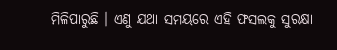ମିଳିପାରୁଛି । ଏଣୁ ଯଥା ସମୟରେ ଏହି ଫସଲକୁ ସୁରକ୍ଷା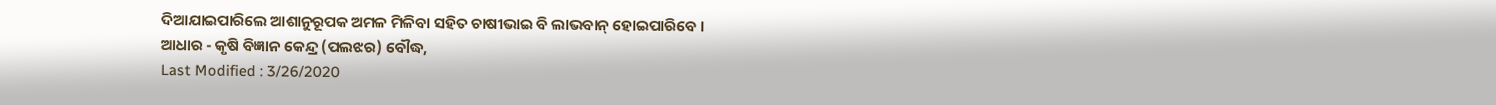ଦିଆଯାଇପାରିଲେ ଆଶାନୁରୂପକ ଅମଳ ମିଳିବା ସହିତ ଚାଷୀଭାଇ ବି ଲାଭବାନ୍ ହୋଇପାରିବେ ।
ଆଧାର - କୃଷି ବିଜ୍ଞାନ କେନ୍ଦ୍ର (ପଲଝର) ବୌଦ୍ଧ,
Last Modified : 3/26/2020